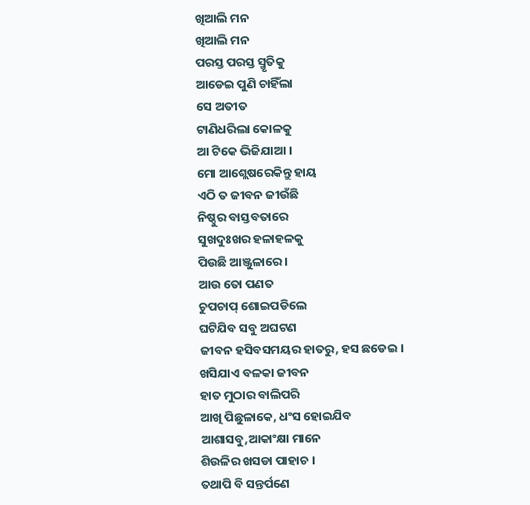ଖିଆଲି ମନ
ଖିଆଲି ମନ
ପରସ୍ତ ପରସ୍ତ ସ୍ମୃତିକୁ
ଆଡେଇ ପୁଣି ଚାହିଁଲା
ସେ ଅତୀତ
ଟାଣିଧରିଲା କୋଳକୁ
ଆ ଟିକେ ଭିଜିଯାଆ ।
ମୋ ଆଶ୍ଲେଷରେକିନ୍ତୁ ହାୟ
ଏଠି ତ ଜୀବନ ଜୀଉଁଛି
ନିଷ୍ଠୁର ବାସ୍ତବତାରେ
ସୁଖଦୁଃଖର ହଳାହଳକୁ
ପିଉଛି ଆଞ୍ଜୁଳାରେ ।
ଆଉ ତୋ ପଣତ
ଚୁପଚାପ୍ ଶୋଇପଡିଲେ
ଘଟିଯିବ ସବୁ ଅଘଟଣ
ଜୀବନ ହସିବସମୟର ହାତରୁ, ହସ ଛଡେଇ ।
ଖସିଯାଏ ବଳକା ଜୀବନ
ହାତ ମୁଠାର ବାଲିପରି
ଆଖି ପିଛୁଳାକେ, ଧଂସ ହୋଇଯିବ
ଆଶାସବୁ,ଆକାଂକ୍ଷା ମାନେ
ଶିଉଳିର ଖସଡା ପାହାଚ ।
ତଥାପି ବି ସନ୍ତର୍ପଣେ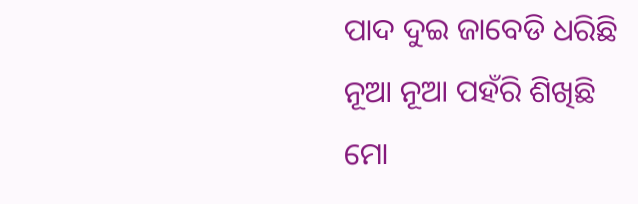ପାଦ ଦୁଇ ଜାବେଡି ଧରିଛି
ନୂଆ ନୂଆ ପହଁରି ଶିଖିଛି
ମୋ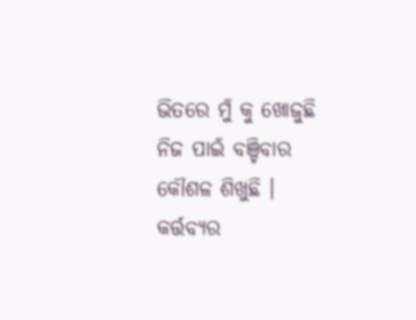ଭିତରେ ମୁଁ କୁ ଖୋଜୁଛି
ନିଜ ପାଇଁ ବଞ୍ଚିବାର କୌଶଳ ଶିଖୁଛି ।
କର୍ତ୍ତବ୍ୟର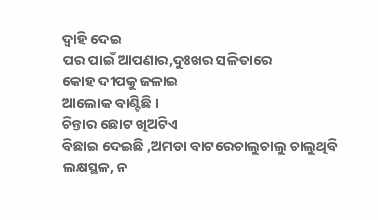ଦ୍ବାହି ଦେଇ
ପର ପାଇଁ ଆପଣାର,ଦୁଃଖର ସଳିତାରେ
କୋହ ଦୀପକୁ ଜଳାଇ
ଆଲୋକ ବାଣ୍ଟିଛି ।
ଚିନ୍ତାର ଛୋଟ ଖିଅଟିଏ
ବିଛାଇ ଦେଇଛି ,ଅମଡା ବାଟରେଚାଲୁଚାଲୁ ଚାଲୁଥିବି
ଲକ୍ଷସ୍ଥଳ, ନ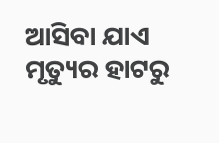ଆସିବା ଯାଏ
ମୃତ୍ୟୁର ହାଟରୁ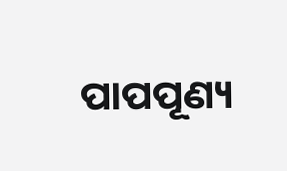ପାପପୂଣ୍ୟ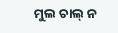ମୁଲ ଚାଲ୍ ନ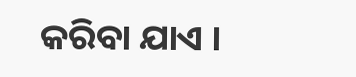କରିବା ଯାଏ ।